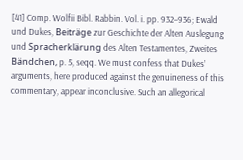[41] Comp. Wolfii Bibl. Rabbin. Vol. i. pp. 932–936; Ewald und Dukes, Beiträge zur Geschichte der Alten Auslegung und Spracherklärung des Alten Testamentes, Zweites Bändchen, p. 5, seqq. We must confess that Dukes’ arguments, here produced against the genuineness of this commentary, appear inconclusive. Such an allegorical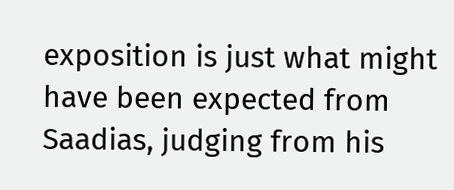exposition is just what might have been expected from Saadias, judging from his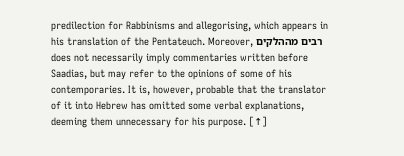predilection for Rabbinisms and allegorising, which appears in his translation of the Pentateuch. Moreover, רבים מההלקים does not necessarily imply commentaries written before Saadias, but may refer to the opinions of some of his contemporaries. It is, however, probable that the translator of it into Hebrew has omitted some verbal explanations, deeming them unnecessary for his purpose. [↑]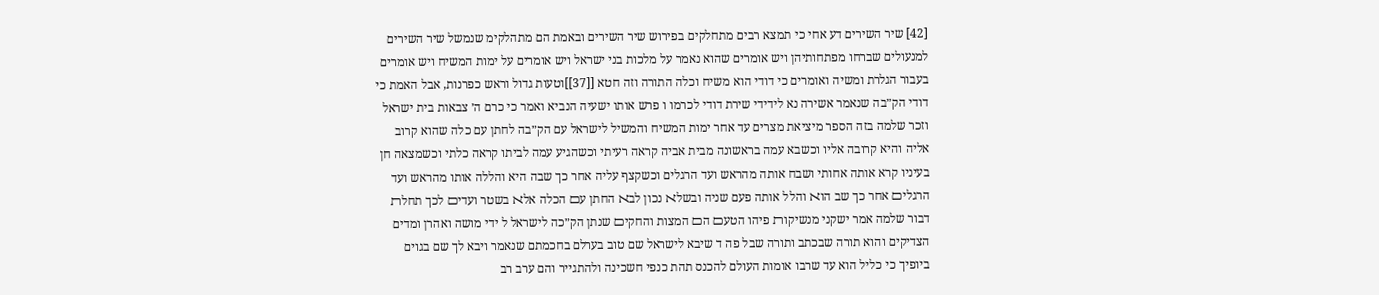[42] שיר השירים דע אחי כי תמצא רבים מתחלקים בפירוש שיר השירים ובאמת הם מתהלקימ שנמשל שיר השירים למנעולים שברחו מפתחותיהן ויש אומרים שהוא נאמר על מלכות בני ישראל ויש אומרים על ימות המשיח ויש אומרים בעבור הגלרת ומשיה ואומרים כי דודי הוא משיח וכלה התורה וזה חטא [[37]]וטעות גדול וראש כפרנות, אבל האמת כי דודי הק״בה שנאמר אשירה נא לידידי שירת דודי לכרמו ו פרש אותו ישעיה הנביא ואמר כי כרם ה׳ צבאות בית ישראל וזכר שלמה בזה הספר מיציאת מצרים עד אחר ימות המשיח והמשיל לישראל עם הק״בה לחתן עם כלה שהוא קרוב אליה והיא קרובה אליו וכשבא עמה בראשונה מבית אביה קראה רעיתי וכשהגיע עמה לביתו קראה כלתי וכשמצאה חן בעיניו קרא אותה אחותי ושבח אותה מהראש ועד הרגלים וכשקצף עליה אחר כך שבה היא והללה אותו מהראש ועד הרגליﬦ אחר כך שב הוﬡ והלל אותה פעם שניה ובשלﬡ נכון לבﬡ החתן עﬦ הכלה אלﬡ בשטר ועדיﬦ לכך תחלﬨ דבור שלמה אמר ישקני מנשיקוﬨ פיהו הטעﬦ הﬦ המצות והחקיﬦ שנתן הק״כה לישראל ל ידי מושה ואהרן ומדים הצדיקים והוא תורה שבכתב ותורה שבל פה ד שיבא לישראל שם טוב בערלם בחכמתם שנאמר ויבא לך שם בגוים ביופיך כי כליל הוא עד שרבו אומות העולם להכנס תהת כנפי חשכינה ולהתגייר והם ערב רב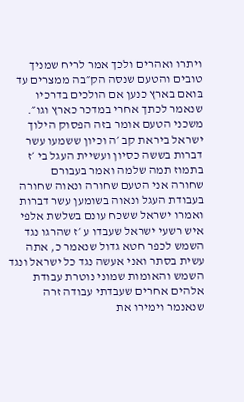ויתרו ואהרים ולכך אמר לריח שמניך טובים והטעם שנסה הק״בה ממצרים עד בּואם בארץ כנען אם הולכים בדרכיו שנאמר לכתך אחרי במדכר כארץ וגו״.
משכני הטעם אומר בזה הפסוק הילוך ישרﬡל בירﬡת קב ׳ה וכיון ששמעו עשר דברות בששה כסיון ועשיית העגל בי ׳ז בתמוז תמה שלמה ואמר בעבורם
שחורה אני הטעם שחורה ונﬡוה שחורה בעבודת העגל ונאוה בשומען עשר דברות ואמרו ישראל ששכח עונם בשלשת אלפי איש רשעי ישראל שעבדו ע ׳ז שהרגו נגד השמש לכפר חטא גדול שנאמר כ, אתה עשית בסתר ואני ﬡעשה נגד כל ישראל ונגד השמש והאומות שמוני נוטרת עבודת אלהים אחרים שעבדתי עבודה זרה שנאנמר וימירו את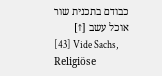כבודם בתכנית שור אוכל עשב [↑]
[43] Vide Sachs, Religiöse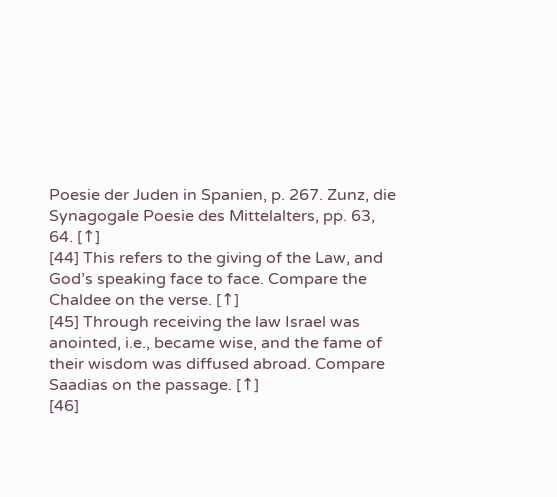Poesie der Juden in Spanien, p. 267. Zunz, die Synagogale Poesie des Mittelalters, pp. 63, 64. [↑]
[44] This refers to the giving of the Law, and God’s speaking face to face. Compare the Chaldee on the verse. [↑]
[45] Through receiving the law Israel was anointed, i.e., became wise, and the fame of their wisdom was diffused abroad. Compare Saadias on the passage. [↑]
[46]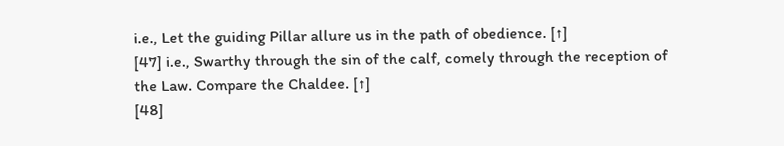i.e., Let the guiding Pillar allure us in the path of obedience. [↑]
[47] i.e., Swarthy through the sin of the calf, comely through the reception of the Law. Compare the Chaldee. [↑]
[48]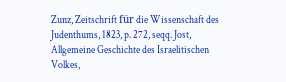Zunz, Zeitschrift für die Wissenschaft des Judenthums, 1823, p. 272, seqq. Jost, Allgemeine Geschichte des Israelitischen Volkes,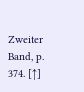Zweiter Band, p. 374. [↑]